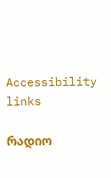Accessibility links

რადიო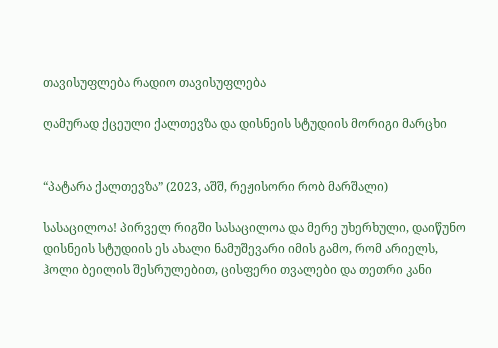თავისუფლება რადიო თავისუფლება

ღამურად ქცეული ქალთევზა და დისნეის სტუდიის მორიგი მარცხი


“პატარა ქალთევზა” (2023, აშშ, რეჟისორი რობ მარშალი)

სასაცილოა! პირველ რიგში სასაცილოა და მერე უხერხული, დაიწუნო დისნეის სტუდიის ეს ახალი ნამუშევარი იმის გამო, რომ არიელს, ჰოლი ბეილის შესრულებით, ცისფერი თვალები და თეთრი კანი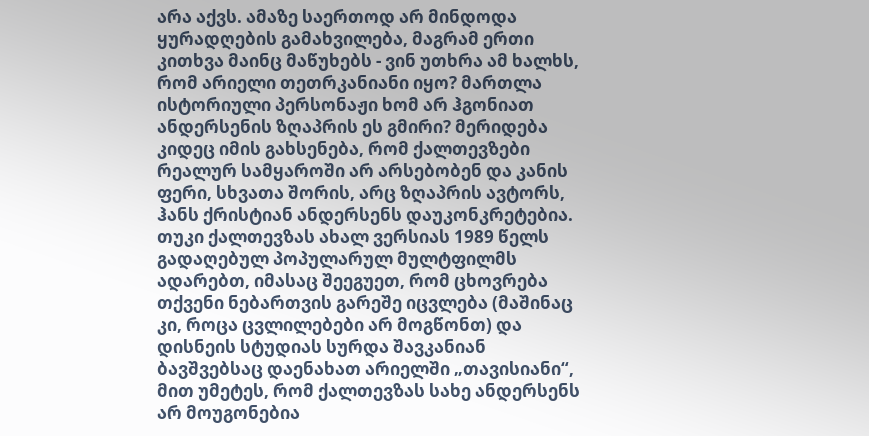არა აქვს. ამაზე საერთოდ არ მინდოდა ყურადღების გამახვილება, მაგრამ ერთი კითხვა მაინც მაწუხებს - ვინ უთხრა ამ ხალხს, რომ არიელი თეთრკანიანი იყო? მართლა ისტორიული პერსონაჟი ხომ არ ჰგონიათ ანდერსენის ზღაპრის ეს გმირი? მერიდება კიდეც იმის გახსენება, რომ ქალთევზები რეალურ სამყაროში არ არსებობენ და კანის ფერი, სხვათა შორის, არც ზღაპრის ავტორს, ჰანს ქრისტიან ანდერსენს დაუკონკრეტებია. თუკი ქალთევზას ახალ ვერსიას 1989 წელს გადაღებულ პოპულარულ მულტფილმს ადარებთ, იმასაც შეეგუეთ, რომ ცხოვრება თქვენი ნებართვის გარეშე იცვლება (მაშინაც კი, როცა ცვლილებები არ მოგწონთ) და დისნეის სტუდიას სურდა შავკანიან ბავშვებსაც დაენახათ არიელში „თავისიანი“, მით უმეტეს, რომ ქალთევზას სახე ანდერსენს არ მოუგონებია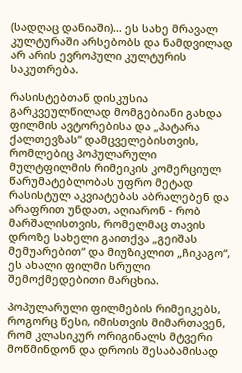(სადღაც დანიაში)... ეს სახე მრავალ კულტურაში არსებობს და ნამდვილად არ არის ევროპული კულტურის საკუთრება.

რასისტებთან დისკუსია გარკვეულწილად მომგებიანი გახდა ფილმის ავტორებისა და „პატარა ქალთევზას“ დამცველებისთვის, რომლებიც პოპულარული მულტფილმის რიმეიკის კომერციულ წარუმატებლობას უფრო მეტად რასისტულ აკვიატებას აბრალებენ და არაფრით უნდათ, აღიარონ - რობ მარშალისთვის, რომელმაც თავის დროზე სახელი გაითქვა „გეიშას მემუარებით“ და მიუზიკლით „ჩიკაგო“, ეს ახალი ფილმი სრული შემოქმედებითი მარცხია.

პოპულარული ფილმების რიმეიკებს, როგორც წესი, იმისთვის მიმართავენ, რომ კლასიკურ ორიგინალს მტვერი მოწმინდონ და დროის შესაბამისად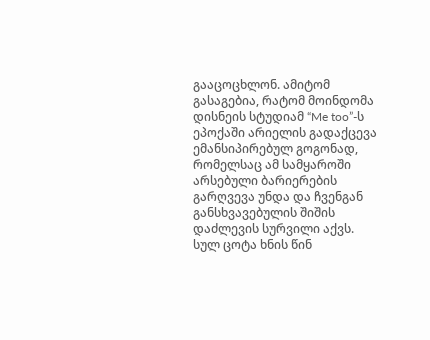გააცოცხლონ. ამიტომ გასაგებია, რატომ მოინდომა დისნეის სტუდიამ “Me too”-ს ეპოქაში არიელის გადაქცევა ემანსიპირებულ გოგონად, რომელსაც ამ სამყაროში არსებული ბარიერების გარღვევა უნდა და ჩვენგან განსხვავებულის შიშის დაძლევის სურვილი აქვს. სულ ცოტა ხნის წინ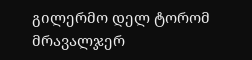გილერმო დელ ტორომ მრავალჯერ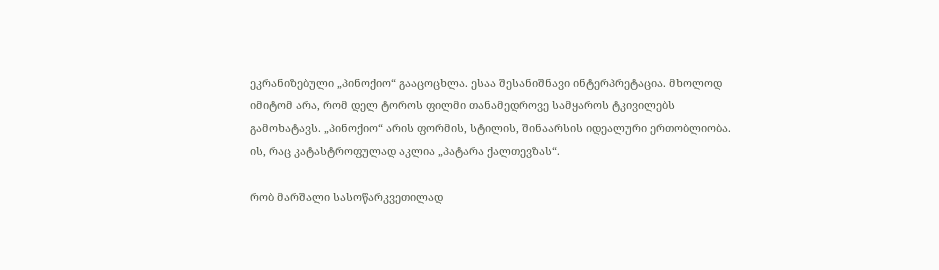ეკრანიზებული „პინოქიო“ გააცოცხლა. ესაა შესანიშნავი ინტერპრეტაცია. მხოლოდ იმიტომ არა, რომ დელ ტოროს ფილმი თანამედროვე სამყაროს ტკივილებს გამოხატავს. „პინოქიო“ არის ფორმის, სტილის, შინაარსის იდეალური ერთობლიობა. ის, რაც კატასტროფულად აკლია „პატარა ქალთევზას“.

რობ მარშალი სასოწარკვეთილად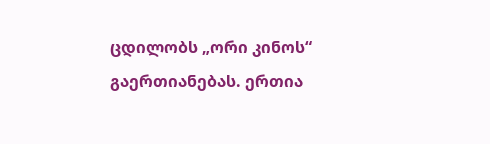ცდილობს „ორი კინოს“ გაერთიანებას. ერთია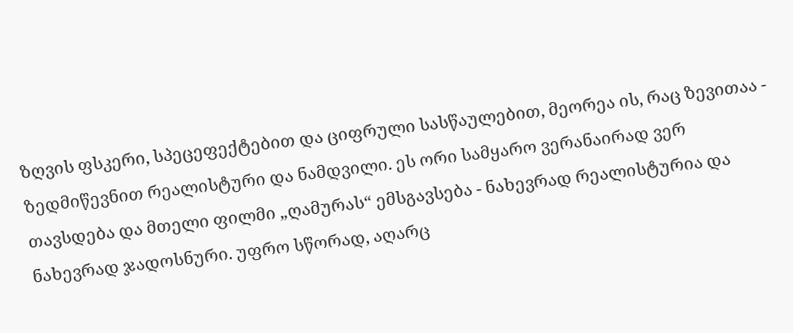ზღვის ფსკერი, სპეცეფექტებით და ციფრული სასწაულებით, მეორეა ის, რაც ზევითაა - ზედმიწევნით რეალისტური და ნამდვილი. ეს ორი სამყარო ვერანაირად ვერ თავსდება და მთელი ფილმი „ღამურას“ ემსგავსება - ნახევრად რეალისტურია და ნახევრად ჯადოსნური. უფრო სწორად, აღარც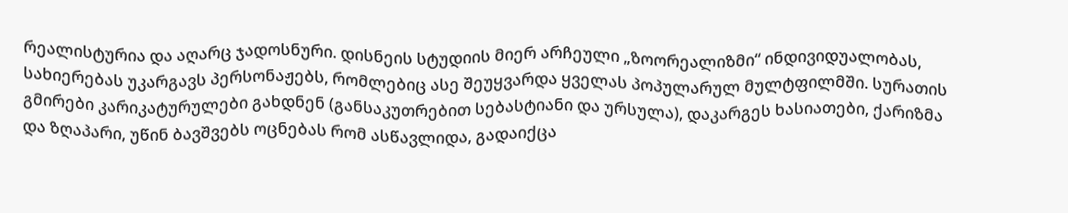რეალისტურია და აღარც ჯადოსნური. დისნეის სტუდიის მიერ არჩეული „ზოორეალიზმი“ ინდივიდუალობას, სახიერებას უკარგავს პერსონაჟებს, რომლებიც ასე შეუყვარდა ყველას პოპულარულ მულტფილმში. სურათის გმირები კარიკატურულები გახდნენ (განსაკუთრებით სებასტიანი და ურსულა), დაკარგეს ხასიათები, ქარიზმა და ზღაპარი, უწინ ბავშვებს ოცნებას რომ ასწავლიდა, გადაიქცა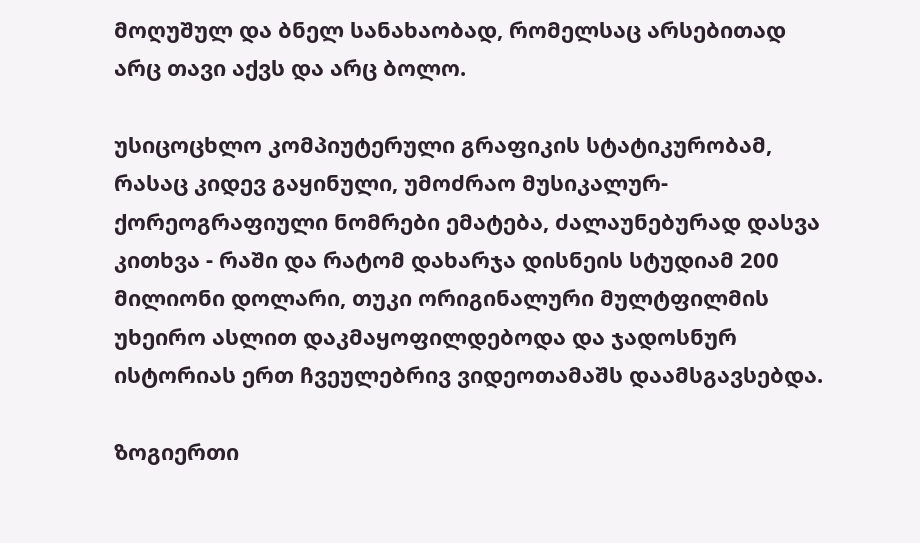მოღუშულ და ბნელ სანახაობად, რომელსაც არსებითად არც თავი აქვს და არც ბოლო.

უსიცოცხლო კომპიუტერული გრაფიკის სტატიკურობამ, რასაც კიდევ გაყინული, უმოძრაო მუსიკალურ-ქორეოგრაფიული ნომრები ემატება, ძალაუნებურად დასვა კითხვა - რაში და რატომ დახარჯა დისნეის სტუდიამ 200 მილიონი დოლარი, თუკი ორიგინალური მულტფილმის უხეირო ასლით დაკმაყოფილდებოდა და ჯადოსნურ ისტორიას ერთ ჩვეულებრივ ვიდეოთამაშს დაამსგავსებდა.

ზოგიერთი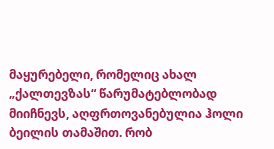მაყურებელი, რომელიც ახალ „ქალთევზას“ წარუმატებლობად მიიჩნევს, აღფრთოვანებულია ჰოლი ბეილის თამაშით. რობ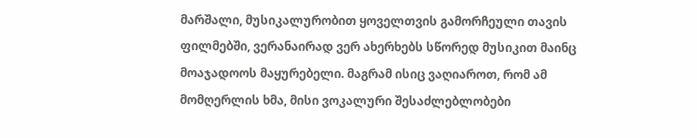მარშალი, მუსიკალურობით ყოველთვის გამორჩეული თავის ფილმებში, ვერანაირად ვერ ახერხებს სწორედ მუსიკით მაინც მოაჯადოოს მაყურებელი. მაგრამ ისიც ვაღიაროთ, რომ ამ მომღერლის ხმა, მისი ვოკალური შესაძლებლობები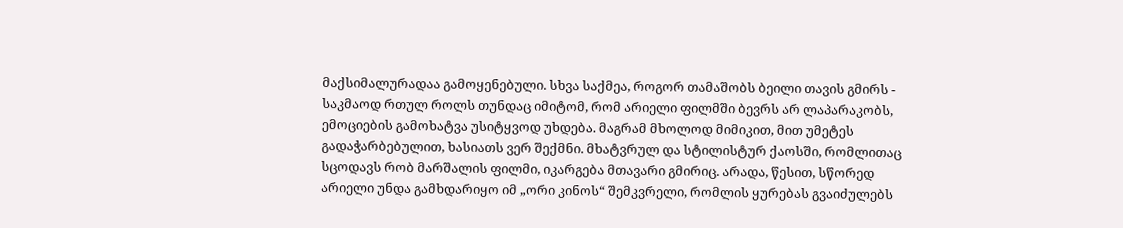მაქსიმალურადაა გამოყენებული. სხვა საქმეა, როგორ თამაშობს ბეილი თავის გმირს - საკმაოდ რთულ როლს თუნდაც იმიტომ, რომ არიელი ფილმში ბევრს არ ლაპარაკობს, ემოციების გამოხატვა უსიტყვოდ უხდება. მაგრამ მხოლოდ მიმიკით, მით უმეტეს გადაჭარბებულით, ხასიათს ვერ შექმნი. მხატვრულ და სტილისტურ ქაოსში, რომლითაც სცოდავს რობ მარშალის ფილმი, იკარგება მთავარი გმირიც. არადა, წესით, სწორედ არიელი უნდა გამხდარიყო იმ „ორი კინოს“ შემკვრელი, რომლის ყურებას გვაიძულებს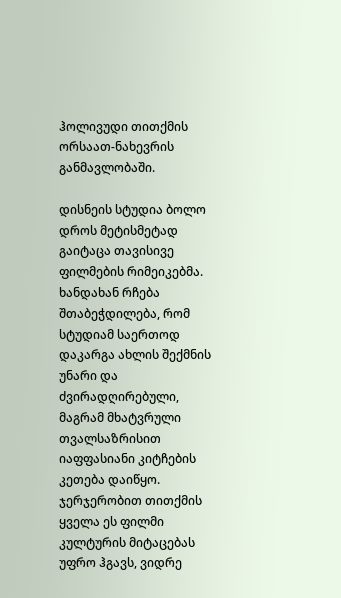ჰოლივუდი თითქმის ორსაათ-ნახევრის განმავლობაში.

დისნეის სტუდია ბოლო დროს მეტისმეტად გაიტაცა თავისივე ფილმების რიმეიკებმა. ხანდახან რჩება შთაბეჭდილება, რომ სტუდიამ საერთოდ დაკარგა ახლის შექმნის უნარი და ძვირადღირებული, მაგრამ მხატვრული თვალსაზრისით იაფფასიანი კიტჩების კეთება დაიწყო. ჯერჯერობით თითქმის ყველა ეს ფილმი კულტურის მიტაცებას უფრო ჰგავს, ვიდრე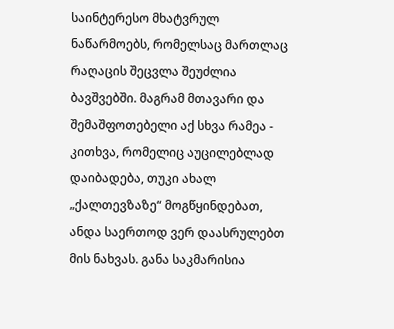საინტერესო მხატვრულ ნაწარმოებს, რომელსაც მართლაც რაღაცის შეცვლა შეუძლია ბავშვებში. მაგრამ მთავარი და შემაშფოთებელი აქ სხვა რამეა - კითხვა, რომელიც აუცილებლად დაიბადება, თუკი ახალ „ქალთევზაზე“ მოგწყინდებათ, ანდა საერთოდ ვერ დაასრულებთ მის ნახვას. განა საკმარისია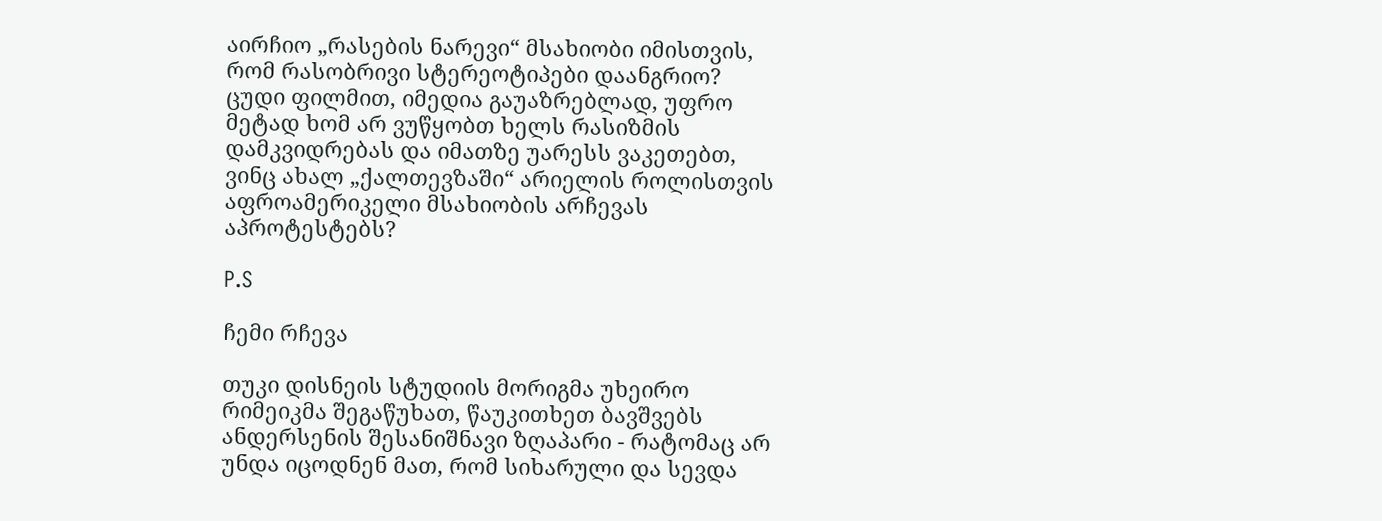აირჩიო „რასების ნარევი“ მსახიობი იმისთვის, რომ რასობრივი სტერეოტიპები დაანგრიო? ცუდი ფილმით, იმედია გაუაზრებლად, უფრო მეტად ხომ არ ვუწყობთ ხელს რასიზმის დამკვიდრებას და იმათზე უარესს ვაკეთებთ, ვინც ახალ „ქალთევზაში“ არიელის როლისთვის აფროამერიკელი მსახიობის არჩევას აპროტესტებს?

P.S

ჩემი რჩევა

თუკი დისნეის სტუდიის მორიგმა უხეირო რიმეიკმა შეგაწუხათ, წაუკითხეთ ბავშვებს ანდერსენის შესანიშნავი ზღაპარი - რატომაც არ უნდა იცოდნენ მათ, რომ სიხარული და სევდა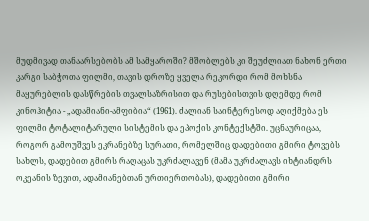მუდმივად თანაარსებობს ამ სამყაროში? მშობლებს კი შეუძლიათ ნახონ ერთი კარგი საბჭოთა ფილმი, თავის დროზე ყველა რეკორდი რომ მოხსნა მაყურებლის დასწრების თვალსაზრისით და რუსებისთვის დღემდე რომ კინოჰიტია - „ადამიანი-ამფიბია“ (1961). ძალიან საინტერესოდ აღიქმება ეს ფილმი ტოტალიტარული სისტემის და ეპოქის კონტექსტში. უცნაურიცაა, როგორ გამოუშვეს ეკრანებზე სურათი, რომელშიც დადებითი გმირი ტოვებს სახლს, დადებით გმირს რაღაცას უკრძალავენ (მამა უკრძალავს იხტიანდრს ოკეანის ზევით, ადამიანებთან ურთიერთობას), დადებითი გმირი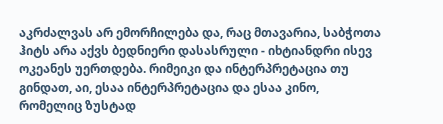აკრძალვას არ ემორჩილება და, რაც მთავარია, საბჭოთა ჰიტს არა აქვს ბედნიერი დასასრული - იხტიანდრი ისევ ოკეანეს უერთდება. რიმეიკი და ინტერპრეტაცია თუ გინდათ, აი, ესაა ინტერპრეტაცია და ესაა კინო, რომელიც ზუსტად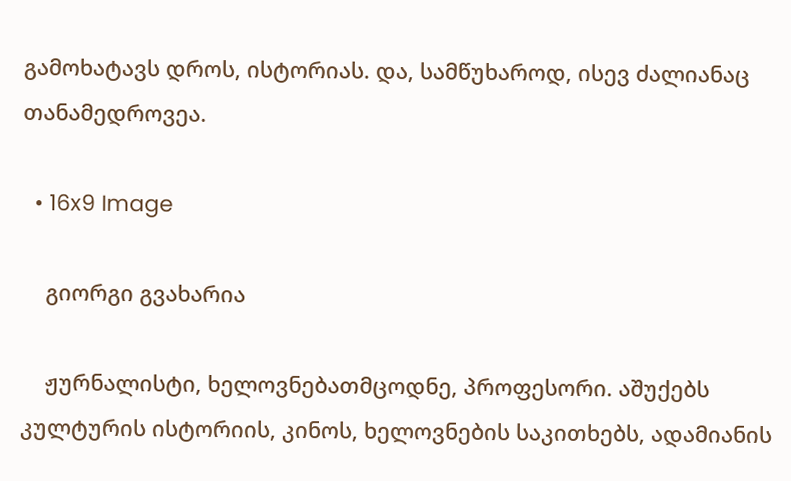გამოხატავს დროს, ისტორიას. და, სამწუხაროდ, ისევ ძალიანაც თანამედროვეა.

  • 16x9 Image

    გიორგი გვახარია

    ჟურნალისტი, ხელოვნებათმცოდნე, პროფესორი. აშუქებს კულტურის ისტორიის, კინოს, ხელოვნების საკითხებს, ადამიანის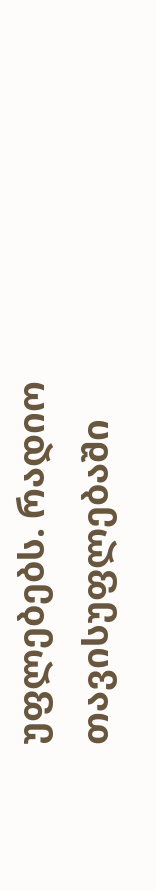უფლებებს. რადიო თავისუფლებაში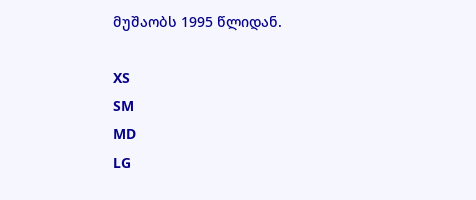მუშაობს 1995 წლიდან.

XS
SM
MD
LG